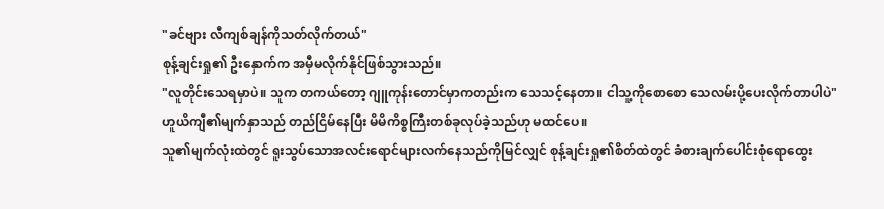"ခင်ဗျား လီကျစ်ချန်ကိုသတ်လိုက်တယ်"
စုန့်ချင်းရှု၏ ဦးနှောက်က အမှီမလိုက်နိုင်ဖြစ်သွားသည်။
"လူတိုင်းသေရမှာပဲ။ သူက တကယ်တော့ ဂျူကုန်းတောင်မှာကတည်းက သေသင့်နေတာ။ ငါသူ့ကိုစောစော သေလမ်းပို့ပေးလိုက်တာပါပဲ"
ဟူယိကျီ၏မျက်နှာသည် တည်ငြိမ်နေပြီး မိမိကိစ္စကြီးတစ်ခုလုပ်ခဲ့သည်ဟု မထင်ပေ။
သူ၏မျက်လုံးထဲတွင် ရူးသွပ်သောအလင်းရောင်များလက်နေသည်ကိုမြင်လျှင် စုန့်ချင်းရှု၏စိတ်ထဲတွင် ခံစားချက်ပေါင်းစုံရောထွေး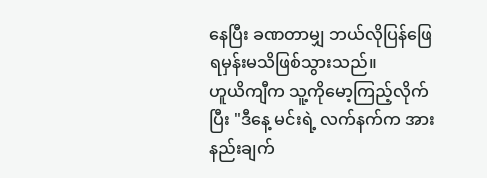နေပြီး ခဏတာမျှ ဘယ်လိုပြန်ဖြေရမှန်းမသိဖြစ်သွားသည်။
ဟူယိကျီက သူ့ကိုမော့ကြည့်လိုက်ပြီး "ဒီနေ့ မင်းရဲ့ လက်နက်က အားနည်းချက်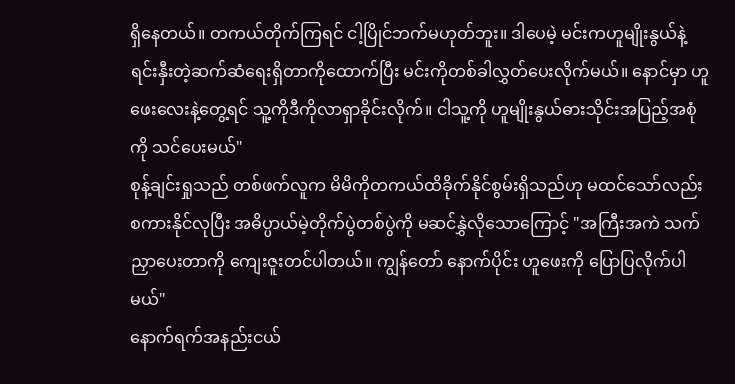ရှိနေတယ်။ တကယ်တိုက်ကြရင် ငါ့ပြိုင်ဘက်မဟုတ်ဘူး။ ဒါပေမဲ့ မင်းကဟူမျိုးနွယ်နဲ့ ရင်းနှီးတဲ့ဆက်ဆံရေးရှိတာကိုထောက်ပြီး မင်းကိုတစ်ခါလွှတ်ပေးလိုက်မယ်။ နောင်မှာ ဟူဖေးလေးနဲ့တွေ့ရင် သူ့ကိုဒီကိုလာရှာခိုင်းလိုက်။ ငါသူ့ကို ဟူမျိုးနွယ်ဓားသိုင်းအပြည့်အစုံကို သင်ပေးမယ်"
စုန့်ချင်းရှုသည် တစ်ဖက်လူက မိမိကိုတကယ်ထိခိုက်နိုင်စွမ်းရှိသည်ဟု မထင်သော်လည်း စကားနိုင်လုပြီး အဓိပ္ပာယ်မဲ့တိုက်ပွဲတစ်ပွဲကို မဆင်နွှဲလိုသောကြောင့် "အကြီးအကဲ သက်ညှာပေးတာကို ကျေးဇူးတင်ပါတယ်။ ကျွန်တော် နောက်ပိုင်း ဟူဖေးကို ပြောပြလိုက်ပါမယ်"
နောက်ရက်အနည်းငယ်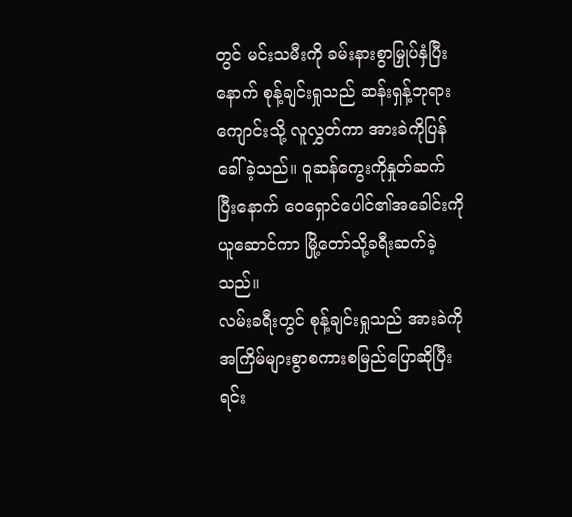တွင် မင်းသမီးကို ခမ်းနားစွာမြှုပ်နှံပြီးနောက် စုန့်ချင်းရှုသည် ဆန်းရှန့်ဘုရားကျောင်းသို့ လူလွှတ်ကာ အားခဲကိုပြန်ခေါ်ခဲ့သည်။ ဝူဆန်ကွေးကိုနှုတ်ဆက်ပြီးနောက် ဝေရှောင်ပေါင်၏အခေါင်းကိုယူဆောင်ကာ မြို့တော်သို့ခရီးဆက်ခဲ့သည်။
လမ်းခရီးတွင် စုန့်ချင်းရှုသည် အားခဲကို အကြိမ်များစွာစကားစမြည်ပြောဆိုပြီး ရင်း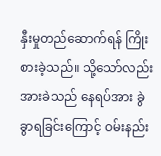နှီးမှုတည်ဆောက်ရန် ကြိုးစားခဲ့သည်။ သို့သော်လည်း အားခဲသည် နေရပ်အား ခွဲခွာရခြင်းကြောင့် ဝမ်းနည်း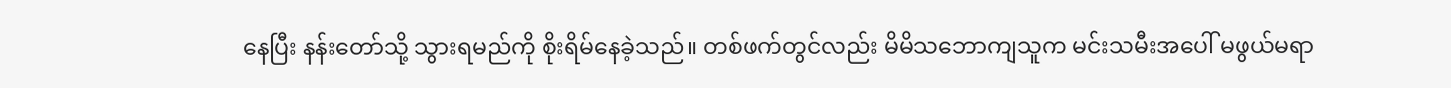နေပြီး နန်းတော်သို့ သွားရမည်ကို စိုးရိမ်နေခဲ့သည်။ တစ်ဖက်တွင်လည်း မိမိသဘောကျသူက မင်းသမီးအပေါ် မဖွယ်မရာ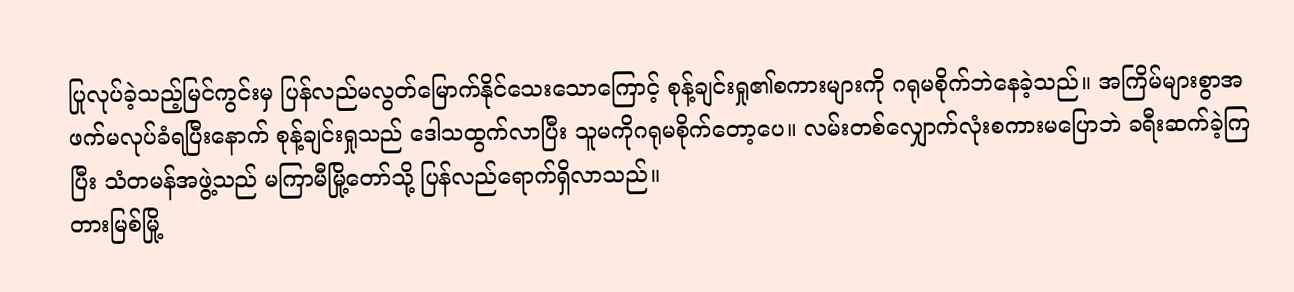ပြုလုပ်ခဲ့သည့်မြင်ကွင်းမှ ပြန်လည်မလွတ်မြောက်နိုင်သေးသောကြောင့် စုန့်ချင်းရှု၏စကားများကို ဂရုမစိုက်ဘဲနေခဲ့သည်။ အကြိမ်များစွာအဖက်မလုပ်ခံရပြီးနောက် စုန့်ချင်းရှုသည် ဒေါသထွက်လာပြီး သူမကိုဂရုမစိုက်တော့ပေ။ လမ်းတစ်လျှောက်လုံးစကားမပြောဘဲ ခရီးဆက်ခဲ့ကြပြီး သံတမန်အဖွဲ့သည် မကြာမီမြို့တော်သို့ ပြန်လည်ရောက်ရှိလာသည်။
တားမြစ်မြို့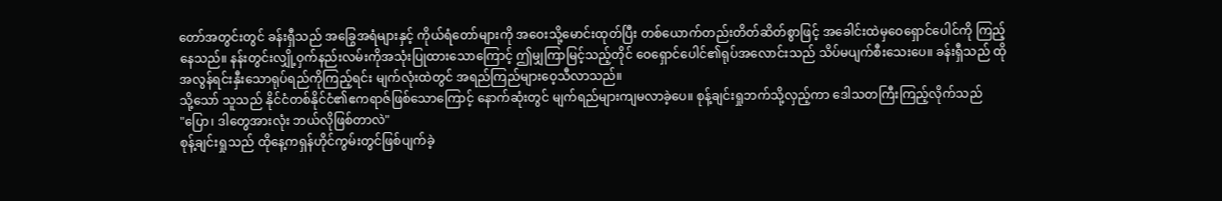တော်အတွင်းတွင် ခန်းရှီသည် အခြွေအရံများနှင့် ကိုယ်ရံတော်များကို အဝေးသို့မောင်းထုတ်ပြီး တစ်ယောက်တည်းတိတ်ဆိတ်စွာဖြင့် အခေါင်းထဲမှဝေရှောင်ပေါင်ကို ကြည့်နေသည်။ နန်းတွင်းလျှို့ဝှက်နည်းလမ်းကိုအသုံးပြုထားသောကြောင့် ဤမျှကြာမြင့်သည့်တိုင် ဝေရှောင်ပေါင်၏ရုပ်အလောင်းသည် သိပ်မပျက်စီးသေးပေ။ ခန်းရှီသည် ထိုအလွန်ရင်းနှီးသောရုပ်ရည်ကိုကြည့်ရင်း မျက်လုံးထဲတွင် အရည်ကြည်များဝေ့သီလာသည်။
သို့သော် သူသည် နိုင်ငံတစ်နိုင်ငံ၏ဧကရာဇ်ဖြစ်သောကြောင့် နောက်ဆုံးတွင် မျက်ရည်များကျမလာခဲ့ပေ။ စုန့်ချင်းရှုဘက်သို့လှည့်ကာ ဒေါသတကြီးကြည့်လိုက်သည်
"ပြော၊ ဒါတွေအားလုံး ဘယ်လိုဖြစ်တာလဲ"
စုန့်ချင်းရှုသည် ထိုနေ့ကရှန်ဟိုင်ကွမ်းတွင်ဖြစ်ပျက်ခဲ့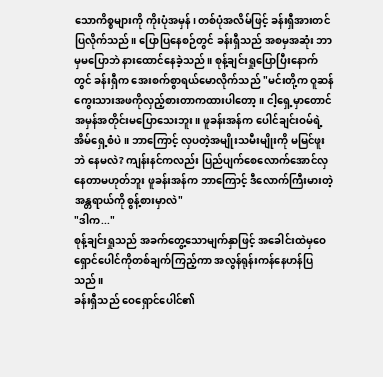သောကိစ္စများကို ကိုးပုံအမှန်၊ တစ်ပုံအလိမ်ဖြင့် ခန်းရှီအားတင်ပြလိုက်သည်။ ပြောပြနေစဉ်တွင် ခန်းရှီသည် အစမှအဆုံး ဘာမှမပြောဘဲ နားထောင်နေခဲ့သည်။ စုန့်ချင်းရှုပြောပြီးနောက်တွင် ခန်းရှီက အေးစက်စွာရယ်မောလိုက်သည် "မင်းတို့က ဝူဆန်ကွေးသားအဖကိုလှည့်စားတာကထားပါတော့။ ငါ့ရှေ့မှာတောင် အမှန်အတိုင်းမပြောသေးဘူး။ ဖူခန်းအန်က ပေါင်ချင်းဝမ်ရဲ့အိမ်ရှေ့စံပဲ။ ဘာကြောင့် လှပတဲ့အမျိုးသမီးမျိုးကို မမြင်ဖူးဘဲ နေမလဲ? ကျန်းနင်ကလည်း ပြည်ပျက်စေလောက်အောင်လှနေတာမဟုတ်ဘူး ဖူခန်းအန်က ဘာကြောင့် ဒီလောက်ကြီးမားတဲ့အန္တရာယ်ကို စွန့်စားမှာလဲ"
"ဒါက..."
စုန့်ချင်းရှုသည် အခက်တွေ့သောမျက်နှာဖြင့် အခေါင်းထဲမှဝေရှောင်ပေါင်ကိုတစ်ချက်ကြည့်ကာ အလွန်ရုန်းကန်နေဟန်ပြသည်။
ခန်းရှီသည် ဝေရှောင်ပေါင်၏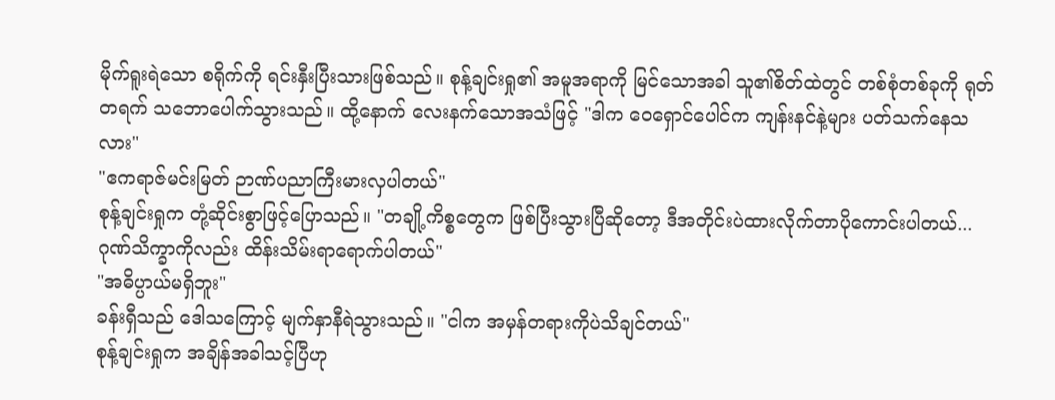မိုက်ရူးရဲသော စရိုက်ကို ရင်းနှီးပြီးသားဖြစ်သည်။ စုန့်ချင်းရှု၏ အမူအရာကို မြင်သောအခါ သူ၏စိတ်ထဲတွင် တစ်စုံတစ်ခုကို ရုတ်တရက် သဘောပေါက်သွားသည်။ ထို့နောက် လေးနက်သောအသံဖြင့် "ဒါက ဝေရှောင်ပေါင်က ကျန်းနင်နဲ့များ ပတ်သက်နေသလား"
"ဧကရာဇ်မင်းမြတ် ဉာဏ်ပညာကြီးမားလှပါတယ်"
စုန့်ချင်းရှုက တုံ့ဆိုင်းစွာဖြင့်ပြောသည်။ "တချို့ကိစ္စတွေက ဖြစ်ပြီးသွားပြီဆိုတော့ ဒီအတိုင်းပဲထားလိုက်တာပိုကောင်းပါတယ်... ဂုဏ်သိက္ခာကိုလည်း ထိန်းသိမ်းရာရောက်ပါတယ်"
"အဓိပ္ပာယ်မရှိဘူး"
ခန်းရှီသည် ဒေါသကြောင့် မျက်နှာနီရဲသွားသည်။ "ငါက အမှန်တရားကိုပဲသိချင်တယ်"
စုန့်ချင်းရှုက အချိန်အခါသင့်ပြီဟု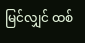မြင်လျှင် ထစ်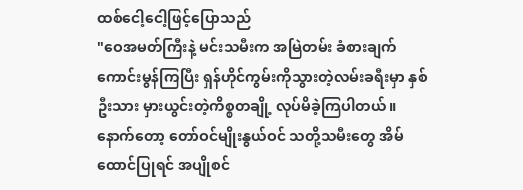ထစ်ငေါ့ငေါ့ဖြင့်ပြောသည်
"ဝေအမတ်ကြီးနဲ့ မင်းသမီးက အမြဲတမ်း ခံစားချက်ကောင်းမွန်ကြပြီး ရှန်ဟိုင်ကွမ်းကိုသွားတဲ့လမ်းခရီးမှာ နှစ်ဦးသား မှားယွင်းတဲ့ကိစ္စတချို့ လုပ်မိခဲ့ကြပါတယ်။ နောက်တော့ တော်ဝင်မျိုးနွယ်ဝင် သတို့သမီးတွေ အိမ်ထောင်ပြုရင် အပျိုစင်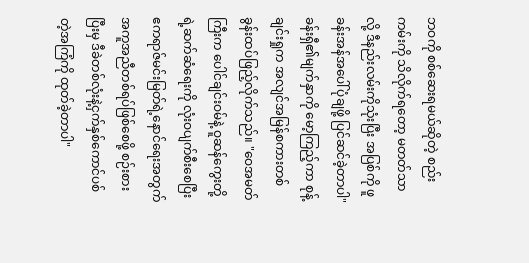ဘဝကို စစ်ဆေးရမယ်ဆိုတဲ့ စည်းကမ်းကို သိလိုက်ရတော့ မတတ်သာလို့ ဒီနည်းလမ်းကိုသုံးပြီး အပြစ်ကို ဖူခန်းအန်အပေါ်ပုံချဖို့ ပြင်ဆင်ခဲ့တာပါ"
ခန်းရှီ၏မျက်နှာကို မော့ကြည့်ကာ စုန့်ချင်းရှုက အလျင်အမြန်စကားတစ်ခွန်းထပ်ဖြည့်လိုက်သည်။ "ဝေအမတ်ကြီးက ပေါင်ချင်းဝမ်နဲ့ ဝူဆန်ကွေးတို့ရဲ့ဆက်ဆံရေးကို လုံးဝပျက်စီးစေပြီး ဧကရာဇ်မင်းမြတ်ရဲ့နောင်ရေးအတွက် အကူအညီတစ်ရပ်ဖြစ်စေဖို့ စဉ်းစားပြီးမှ ဒီခဲတစ်လုံးနဲ့ငှက်နှစ်ကောင်ပစ်တဲ့အကြံကို ထုတ်ခဲ့တာပါ"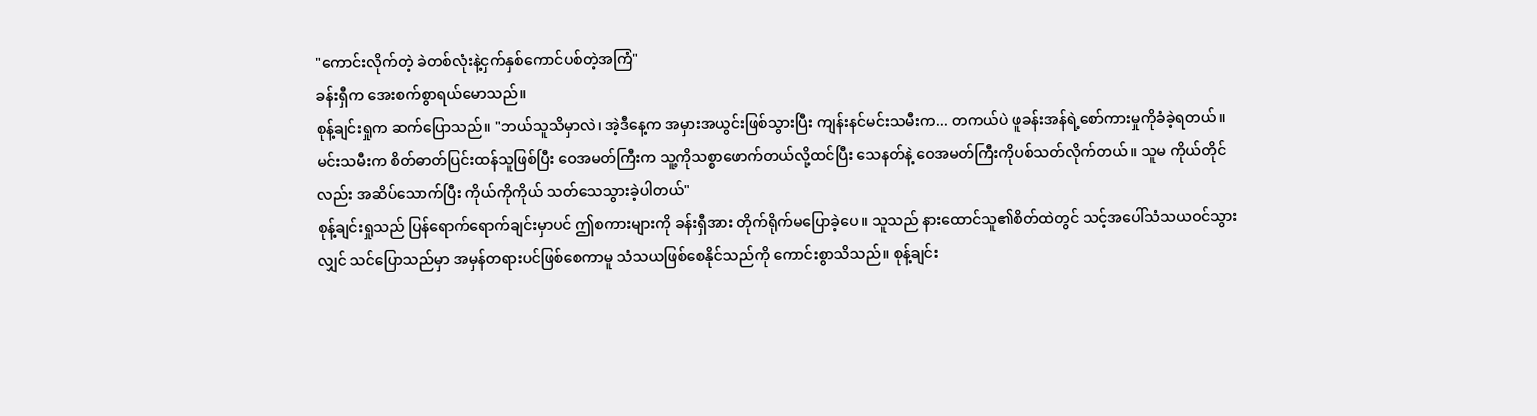"ကောင်းလိုက်တဲ့ ခဲတစ်လုံးနဲ့ငှက်နှစ်ကောင်ပစ်တဲ့အကြံ"
ခန်းရှီက အေးစက်စွာရယ်မောသည်။
စုန့်ချင်းရှုက ဆက်ပြောသည်။ "ဘယ်သူသိမှာလဲ၊ အဲ့ဒီနေ့က အမှားအယွင်းဖြစ်သွားပြီး ကျန်းနင်မင်းသမီးက... တကယ်ပဲ ဖူခန်းအန်ရဲ့စော်ကားမှုကိုခံခဲ့ရတယ်။ မင်းသမီးက စိတ်ဓာတ်ပြင်းထန်သူဖြစ်ပြီး ဝေအမတ်ကြီးက သူ့ကိုသစ္စာဖောက်တယ်လို့ထင်ပြီး သေနတ်နဲ့ ဝေအမတ်ကြီးကိုပစ်သတ်လိုက်တယ်။ သူမ ကိုယ်တိုင်လည်း အဆိပ်သောက်ပြီး ကိုယ်ကိုကိုယ် သတ်သေသွားခဲ့ပါတယ်"
စုန့်ချင်းရှုသည် ပြန်ရောက်ရောက်ချင်းမှာပင် ဤစကားများကို ခန်းရှီအား တိုက်ရိုက်မပြောခဲ့ပေ။ သူသည် နားထောင်သူ၏စိတ်ထဲတွင် သင့်အပေါ်သံသယဝင်သွားလျှင် သင်ပြောသည်မှာ အမှန်တရားပင်ဖြစ်စေကာမူ သံသယဖြစ်စေနိုင်သည်ကို ကောင်းစွာသိသည်။ စုန့်ချင်း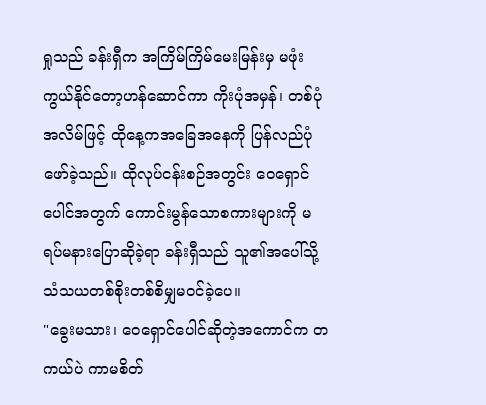ရှုသည် ခန်းရှီက အကြိမ်ကြိမ်မေးမြန်းမှ မဖုံးကွယ်နိုင်တော့ဟန်ဆောင်ကာ ကိုးပုံအမှန်၊ တစ်ပုံအလိမ်ဖြင့် ထိုနေ့ကအခြေအနေကို ပြန်လည်ပုံဖော်ခဲ့သည်။ ထိုလုပ်ငန်းစဉ်အတွင်း ဝေရှောင်ပေါင်အတွက် ကောင်းမွန်သောစကားများကို မရပ်မနားပြောဆိုခဲ့ရာ ခန်းရှီသည် သူ၏အပေါ်သို့ သံသယတစ်စိုးတစ်စိမျှမဝင်ခဲ့ပေ။
"ခွေးမသား၊ ဝေရှောင်ပေါင်ဆိုတဲ့အကောင်က တကယ်ပဲ ကာမစိတ်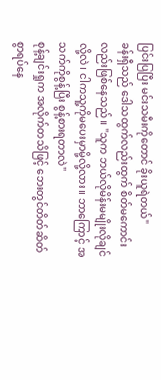ပြင်းပြပြီး မင်းသမီးကိုတောင် ခိုးယူရဲတယ်"
ခန်းရှီသည် ဒေါသထွက်လည်းထွက် စိတ်မကောင်းလည်းဖြစ်နေသည်။ "သူက ဘယ်လိုမိန်းမမျိုးလိုချင်လို့လဲ၊ ငါကသူ့ကိုမပေးမှာမို့လို့လား။ ဘာကြောင့် အသက်ကိုစွန့်ပြီး စွန့်စားရတာလဲ"
စုန့်ချင်းရှုက အလိုက်တသိဖြင့် ဘေးတွင်တိတ်ဆိတ်စွာရပ်နေ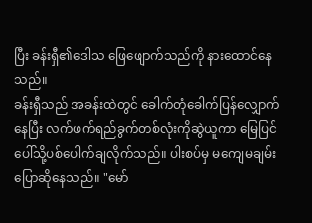ပြီး ခန်းရှီ၏ဒေါသ ဖြေဖျောက်သည်ကို နားထောင်နေသည်။
ခန်းရှီသည် အခန်းထဲတွင် ခေါက်တုံခေါက်ပြန်လျှောက်နေပြီး လက်ဖက်ရည်ခွက်တစ်လုံးကိုဆွဲယူကာ မြေပြင်ပေါ်သို့ပစ်ပေါက်ချလိုက်သည်။ ပါးစပ်မှ မကျေမချမ်းပြောဆိုနေသည်။ "မော်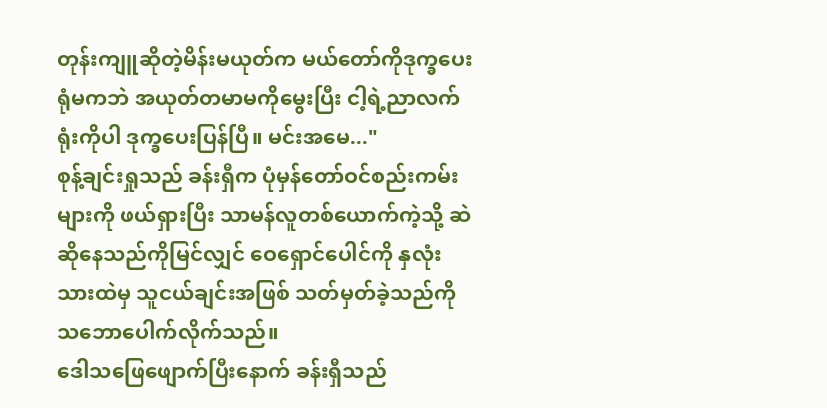တုန်းကျူဆိုတဲ့မိန်းမယုတ်က မယ်တော်ကိုဒုက္ခပေးရုံမကဘဲ အယုတ်တမာမကိုမွေးပြီး ငါ့ရဲ့ညာလက်ရုံးကိုပါ ဒုက္ခပေးပြန်ပြီ။ မင်းအမေ..."
စုန့်ချင်းရှုသည် ခန်းရှီက ပုံမှန်တော်ဝင်စည်းကမ်းများကို ဖယ်ရှားပြီး သာမန်လူတစ်ယောက်ကဲ့သို့ ဆဲဆိုနေသည်ကိုမြင်လျှင် ဝေရှောင်ပေါင်ကို နှလုံးသားထဲမှ သူငယ်ချင်းအဖြစ် သတ်မှတ်ခဲ့သည်ကို သဘောပေါက်လိုက်သည်။
ဒေါသဖြေဖျောက်ပြီးနောက် ခန်းရှီသည်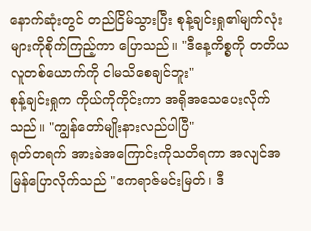နောက်ဆုံးတွင် တည်ငြိမ်သွားပြီး စုန့်ချင်းရှု၏မျက်လုံးများကိုစိုက်ကြည့်ကာ ပြောသည်။ "ဒီနေ့ကိစ္စကို တတိယလူတစ်ယောက်ကို ငါမသိစေချင်ဘူး"
စုန့်ချင်းရှုက ကိုယ်ကိုကိုင်းကာ အရိုအသေပေးလိုက်သည်။ "ကျွန်တော်မျိုးနားလည်ပါပြီ"
ရုတ်တရက် အားခဲအကြောင်းကိုသတိရကာ အလျင်အမြန်ပြောလိုက်သည် "ဧကရာဇ်မင်းမြတ်၊ ဒီ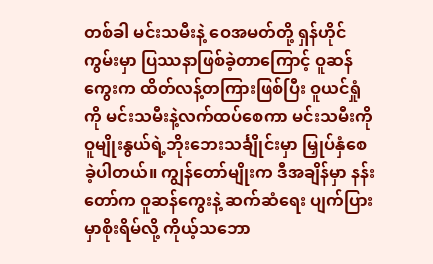တစ်ခါ မင်းသမီးနဲ့ ဝေအမတ်တို့ ရှန်ဟိုင်ကွမ်းမှာ ပြဿနာဖြစ်ခဲ့တာကြောင့် ဝူဆန်ကွေးက ထိတ်လန့်တကြားဖြစ်ပြီး ဝူယင်ရှုံကို မင်းသမီးနဲ့လက်ထပ်စေကာ မင်းသမီးကို ဝူမျိုးနွယ်ရဲ့ဘိုးဘေးသင်္ချိုင်းမှာ မြှုပ်နှံစေခဲ့ပါတယ်။ ကျွန်တော်မျိုးက ဒီအချိန်မှာ နန်းတော်က ဝူဆန်ကွေးနဲ့ ဆက်ဆံရေး ပျက်ပြားမှာစိုးရိမ်လို့ ကိုယ့်သဘော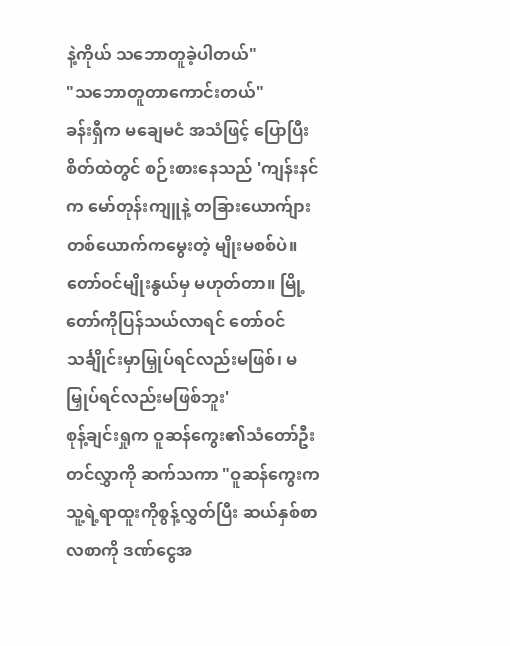နဲ့ကိုယ် သဘောတူခဲ့ပါတယ်"
"သဘောတူတာကောင်းတယ်"
ခန်းရှီက မချေမငံ အသံဖြင့် ပြောပြီး စိတ်ထဲတွင် စဉ်းစားနေသည် 'ကျန်းနင်က မော်တုန်းကျူနဲ့ တခြားယောက်ျားတစ်ယောက်ကမွေးတဲ့ မျိုးမစစ်ပဲ။ တော်ဝင်မျိုးနွယ်မှ မဟုတ်တာ။ မြို့တော်ကိုပြန်သယ်လာရင် တော်ဝင်သင်္ချိုင်းမှာမြှုပ်ရင်လည်းမဖြစ်၊ မမြှုပ်ရင်လည်းမဖြစ်ဘူး'
စုန့်ချင်းရှုက ဝူဆန်ကွေး၏သံတော်ဦးတင်လွှာကို ဆက်သကာ "ဝူဆန်ကွေးက သူ့ရဲ့ရာထူးကိုစွန့်လွှတ်ပြီး ဆယ်နှစ်စာ လစာကို ဒဏ်ငွေအ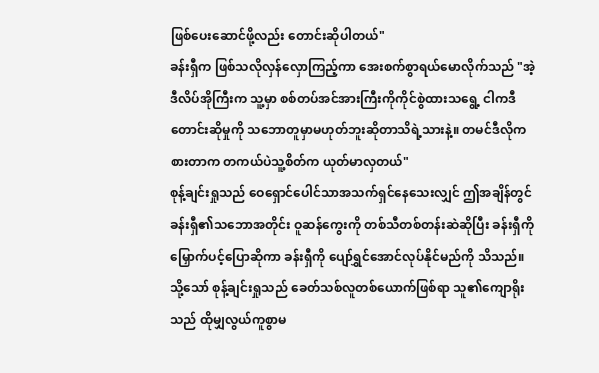ဖြစ်ပေးဆောင်ဖို့လည်း တောင်းဆိုပါတယ်"
ခန်းရှီက ဖြစ်သလိုလှန်လှောကြည့်ကာ အေးစက်စွာရယ်မောလိုက်သည် "အဲ့ဒီလိပ်အိုကြီးက သူ့မှာ စစ်တပ်အင်အားကြီးကိုကိုင်စွဲထားသရွေ့ ငါကဒီတောင်းဆိုမှုကို သဘောတူမှာမဟုတ်ဘူးဆိုတာသိရဲ့သားနဲ့။ တမင်ဒီလိုကစားတာက တကယ်ပဲသူ့စိတ်က ယုတ်မာလှတယ်"
စုန့်ချင်းရှုသည် ဝေရှောင်ပေါင်သာအသက်ရှင်နေသေးလျှင် ဤအချိန်တွင် ခန်းရှီ၏သဘောအတိုင်း ဝူဆန်ကွေးကို တစ်သီတစ်တန်းဆဲဆိုပြီး ခန်းရှီကိုမြှောက်ပင့်ပြောဆိုကာ ခန်းရှီကို ပျော်ရွှင်အောင်လုပ်နိုင်မည်ကို သိသည်။ သို့သော် စုန့်ချင်းရှုသည် ခေတ်သစ်လူတစ်ယောက်ဖြစ်ရာ သူ၏ကျောရိုးသည် ထိုမျှလွယ်ကူစွာမ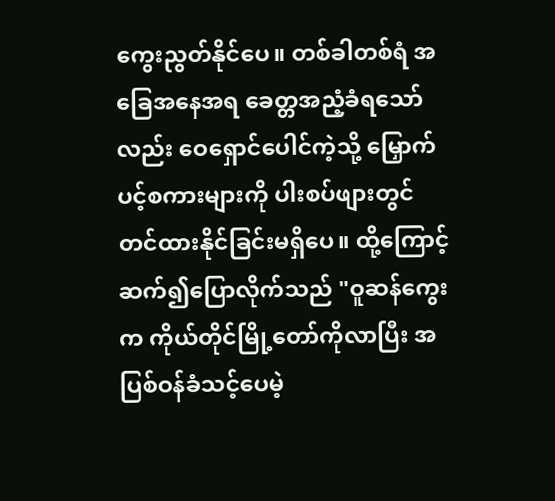ကွေးညွတ်နိုင်ပေ။ တစ်ခါတစ်ရံ အခြေအနေအရ ခေတ္တအညံ့ခံရသော်လည်း ဝေရှောင်ပေါင်ကဲ့သို့ မြှောက်ပင့်စကားများကို ပါးစပ်ဖျားတွင်တင်ထားနိုင်ခြင်းမရှိပေ။ ထို့ကြောင့် ဆက်၍ပြောလိုက်သည် "ဝူဆန်ကွေးက ကိုယ်တိုင်မြို့တော်ကိုလာပြီး အပြစ်ဝန်ခံသင့်ပေမဲ့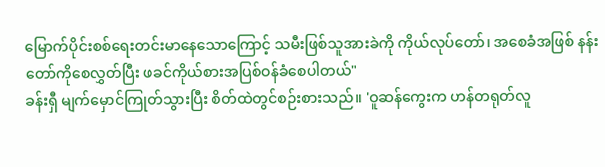မြောက်ပိုင်းစစ်ရေးတင်းမာနေသောကြောင့် သမီးဖြစ်သူအားခဲကို ကိုယ်လုပ်တော်၊ အစေခံအဖြစ် နန်းတော်ကိုစေလွှတ်ပြီး ဖခင်ကိုယ်စားအပြစ်ဝန်ခံစေပါတယ်"
ခန်းရှီ မျက်မှောင်ကြုတ်သွားပြီး စိတ်ထဲတွင်စဉ်းစားသည်။ 'ဝူဆန်ကွေးက ဟန်တရုတ်လူ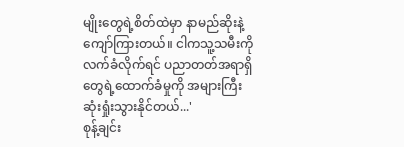မျိုးတွေရဲ့စိတ်ထဲမှာ နာမည်ဆိုးနဲ့ကျော်ကြားတယ်။ ငါကသူ့သမီးကိုလက်ခံလိုက်ရင် ပညာတတ်အရာရှိတွေရဲ့ထောက်ခံမှုကို အများကြီးဆုံးရှုံးသွားနိုင်တယ်...'
စုန့်ချင်း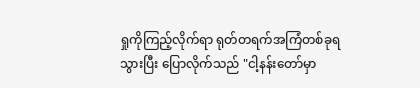ရှုကိုကြည့်လိုက်ရာ ရုတ်တရက်အကြံတစ်ခုရသွားပြီး ပြောလိုက်သည် "ငါ့နန်းတော်မှာ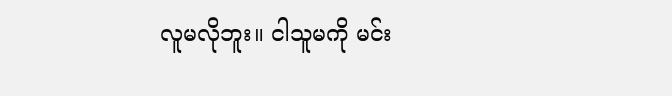လူမလိုဘူး။ ငါသူမကို မင်း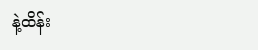နဲ့ထိန်း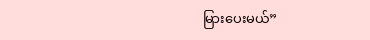မြားပေးမယ်”